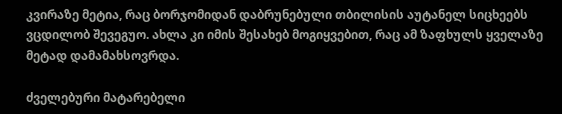კვირაზე მეტია, რაც ბორჯომიდან დაბრუნებული თბილისის აუტანელ სიცხეებს ვცდილობ შევეგუო. ახლა კი იმის შესახებ მოგიყვებით, რაც ამ ზაფხულს ყველაზე მეტად დამამახსოვრდა.

ძველებური მატარებელი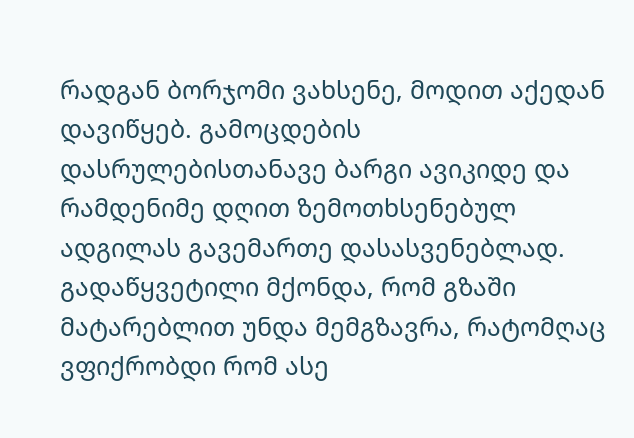რადგან ბორჯომი ვახსენე, მოდით აქედან დავიწყებ. გამოცდების დასრულებისთანავე ბარგი ავიკიდე და რამდენიმე დღით ზემოთხსენებულ ადგილას გავემართე დასასვენებლად. გადაწყვეტილი მქონდა, რომ გზაში მატარებლით უნდა მემგზავრა, რატომღაც ვფიქრობდი რომ ასე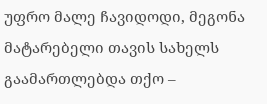უფრო მალე ჩავიდოდი, მეგონა მატარებელი თავის სახელს გაამართლებდა თქო –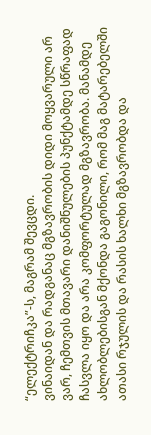“ელექტრიჩკა”-ს, მაგრამ შევცდი.
ვინაიდან და რადგანაც მგზავრობის დიდი მოყვარული არ ვარ, ჩემთვის მთავარი დანიშნულების პუნქტამდე სწრაფად ჩასვლა იყო და არა კომფორტულად მგზავრობა. მანამდე ახლობლებისგან მქონდა გაგონილი, რომ მაგ მატარებელში ათასი რჯულის და რასის ხალხი მგზავრობდა და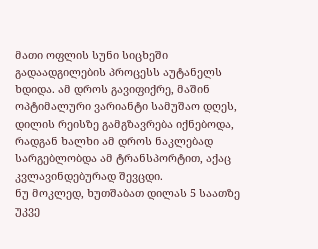მათი ოფლის სუნი სიცხეში გადაადგილების პროცესს აუტანელს ხდიდა. ამ დროს გავიფიქრე, მაშინ ოპტიმალური ვარიანტი სამუშაო დღეს, დილის რეისზე გამგზავრება იქნებოდა, რადგან ხალხი ამ დროს ნაკლებად სარგებლობდა ამ ტრანსპორტით, აქაც კვლავინდებურად შევცდი.
ნუ მოკლედ, ხუთშაბათ დილას 5 საათზე უკვე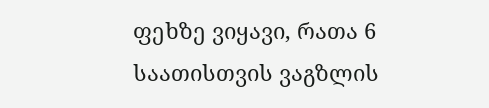ფეხზე ვიყავი, რათა 6 საათისთვის ვაგზლის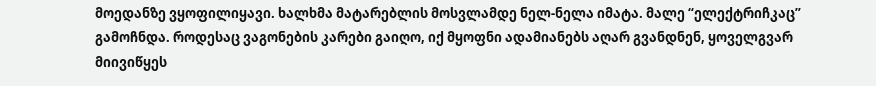მოედანზე ვყოფილიყავი. ხალხმა მატარებლის მოსვლამდე ნელ-ნელა იმატა. მალე “ელექტრიჩკაც” გამოჩნდა. როდესაც ვაგონების კარები გაიღო, იქ მყოფნი ადამიანებს აღარ გვანდნენ, ყოველგვარ მიივიწყეს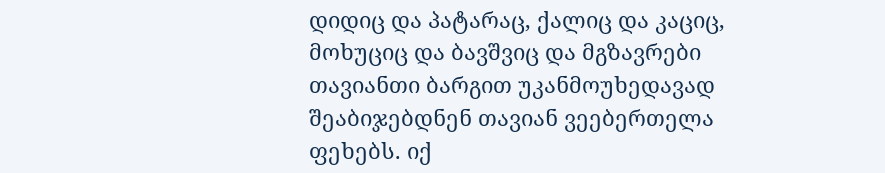დიდიც და პატარაც, ქალიც და კაციც, მოხუციც და ბავშვიც და მგზავრები თავიანთი ბარგით უკანმოუხედავად შეაბიჯებდნენ თავიან ვეებერთელა ფეხებს. იქ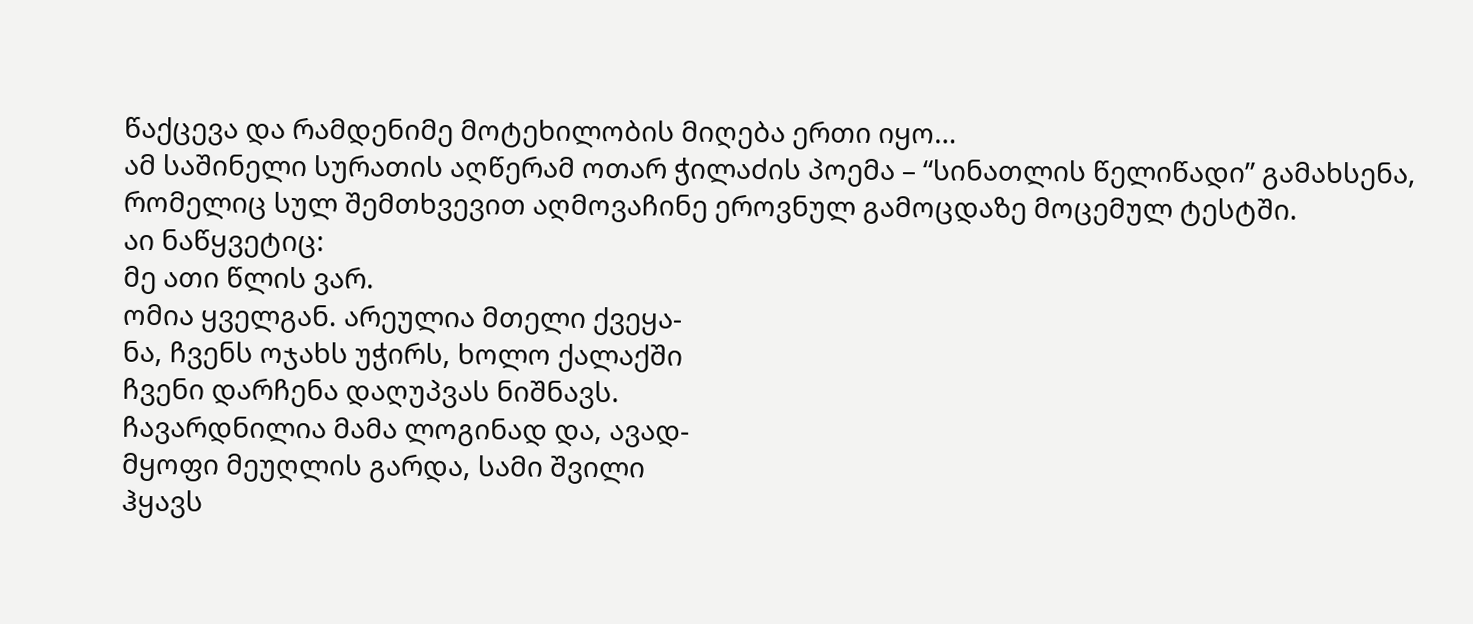წაქცევა და რამდენიმე მოტეხილობის მიღება ერთი იყო…
ამ საშინელი სურათის აღწერამ ოთარ ჭილაძის პოემა – “სინათლის წელიწადი” გამახსენა, რომელიც სულ შემთხვევით აღმოვაჩინე ეროვნულ გამოცდაზე მოცემულ ტესტში.
აი ნაწყვეტიც:
მე ათი წლის ვარ.
ომია ყველგან. არეულია მთელი ქვეყა-
ნა, ჩვენს ოჯახს უჭირს, ხოლო ქალაქში
ჩვენი დარჩენა დაღუპვას ნიშნავს.
ჩავარდნილია მამა ლოგინად და, ავად-
მყოფი მეუღლის გარდა, სამი შვილი
ჰყავს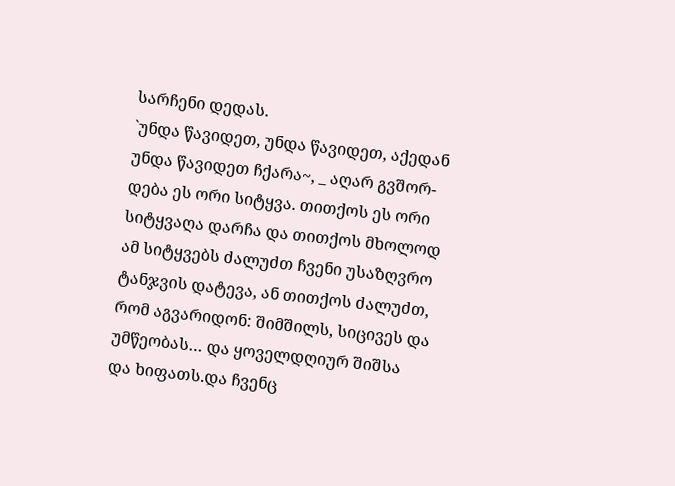სარჩენი დედას.
`უნდა წავიდეთ, უნდა წავიდეთ, აქედან
უნდა წავიდეთ ჩქარა~, _ აღარ გვშორ-
დება ეს ორი სიტყვა. თითქოს ეს ორი
სიტყვაღა დარჩა და თითქოს მხოლოდ
ამ სიტყვებს ძალუძთ ჩვენი უსაზღვრო
ტანჯვის დატევა, ან თითქოს ძალუძთ,
რომ აგვარიდონ: შიმშილს, სიცივეს და
უმწეობას… და ყოველდღიურ შიშსა
და ხიფათს.და ჩვენც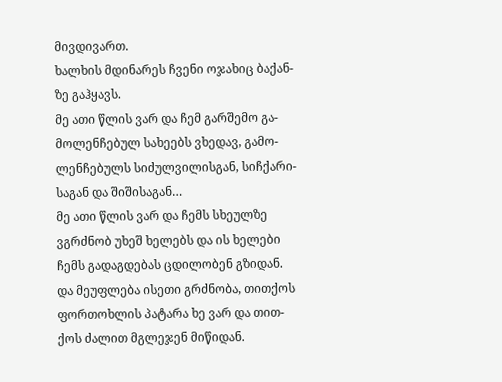მივდივართ.
ხალხის მდინარეს ჩვენი ოჯახიც ბაქან-
ზე გაჰყავს.
მე ათი წლის ვარ და ჩემ გარშემო გა-
მოლენჩებულ სახეებს ვხედავ, გამო-
ლენჩებულს სიძულვილისგან, სიჩქარი-
საგან და შიშისაგან…
მე ათი წლის ვარ და ჩემს სხეულზე
ვგრძნობ უხეშ ხელებს და ის ხელები
ჩემს გადაგდებას ცდილობენ გზიდან.
და მეუფლება ისეთი გრძნობა, თითქოს
ფორთოხლის პატარა ხე ვარ და თით-
ქოს ძალით მგლეჯენ მიწიდან.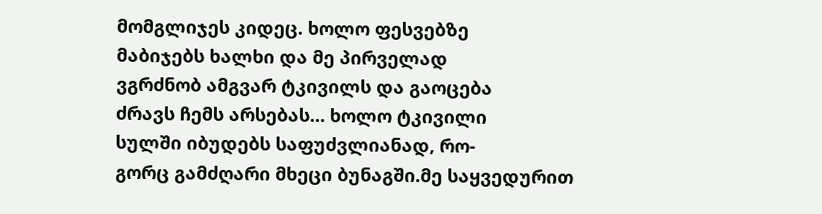მომგლიჯეს კიდეც. ხოლო ფესვებზე
მაბიჯებს ხალხი და მე პირველად
ვგრძნობ ამგვარ ტკივილს და გაოცება
ძრავს ჩემს არსებას… ხოლო ტკივილი
სულში იბუდებს საფუძვლიანად, რო-
გორც გამძღარი მხეცი ბუნაგში.მე საყვედურით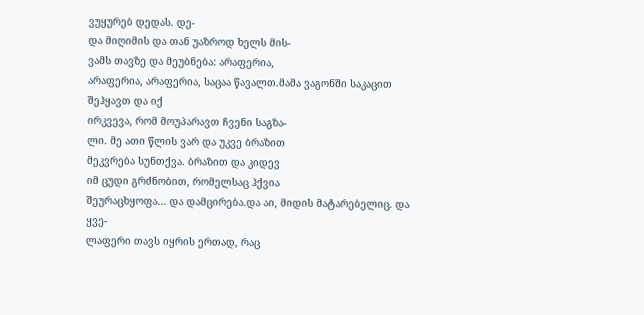ვუყურებ დედას. დე-
და მიღიმის და თან უაზროდ ხელს მის-
ვამს თავზე და მეუბნება: არაფერია,
არაფერია, არაფერია, საცაა წავალთ.მამა ვაგონში საკაცით შეჰყავთ და იქ
ირკვევა, რომ მოუპარავთ ჩვენი საგზა-
ლი. მე ათი წლის ვარ და უკვე ბრაზით
მეკვრება სუნთქვა. ბრაზით და კიდევ
იმ ცუდი გრძნობით, რომელსაც ჰქვია
შეურაცხყოფა… და დამცირება.და აი, მიდის მატარებელიც. და ყვე-
ლაფერი თავს იყრის ერთად, რაც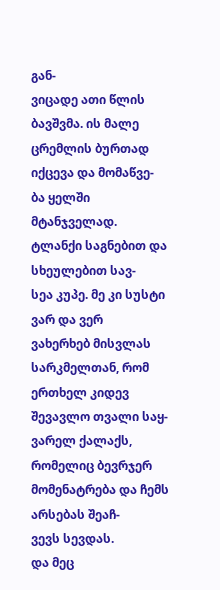გან-
ვიცადე ათი წლის ბავშვმა. ის მალე
ცრემლის ბურთად იქცევა და მომაწვე-
ბა ყელში მტანჯველად.
ტლანქი საგნებით და სხეულებით სავ-
სეა კუპე. მე კი სუსტი ვარ და ვერ
ვახერხებ მისვლას სარკმელთან, რომ
ერთხელ კიდევ შევავლო თვალი საყ-
ვარელ ქალაქს, რომელიც ბევრჯერ
მომენატრება და ჩემს არსებას შეაჩ-
ვევს სევდას.
და მეც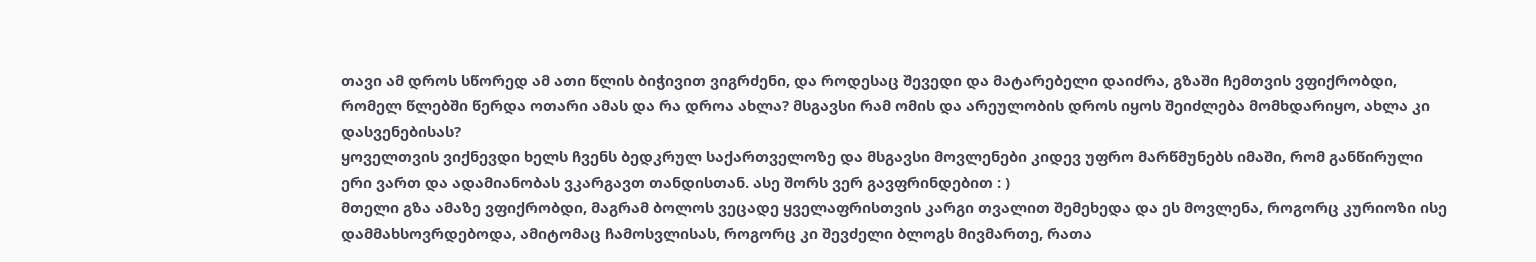თავი ამ დროს სწორედ ამ ათი წლის ბიჭივით ვიგრძენი, და როდესაც შევედი და მატარებელი დაიძრა, გზაში ჩემთვის ვფიქრობდი, რომელ წლებში წერდა ოთარი ამას და რა დროა ახლა? მსგავსი რამ ომის და არეულობის დროს იყოს შეიძლება მომხდარიყო, ახლა კი დასვენებისას?
ყოველთვის ვიქნევდი ხელს ჩვენს ბედკრულ საქართველოზე და მსგავსი მოვლენები კიდევ უფრო მარწმუნებს იმაში, რომ განწირული ერი ვართ და ადამიანობას ვკარგავთ თანდისთან. ასე შორს ვერ გავფრინდებით : )
მთელი გზა ამაზე ვფიქრობდი, მაგრამ ბოლოს ვეცადე ყველაფრისთვის კარგი თვალით შემეხედა და ეს მოვლენა, როგორც კურიოზი ისე დამმახსოვრდებოდა, ამიტომაც ჩამოსვლისას, როგორც კი შევძელი ბლოგს მივმართე, რათა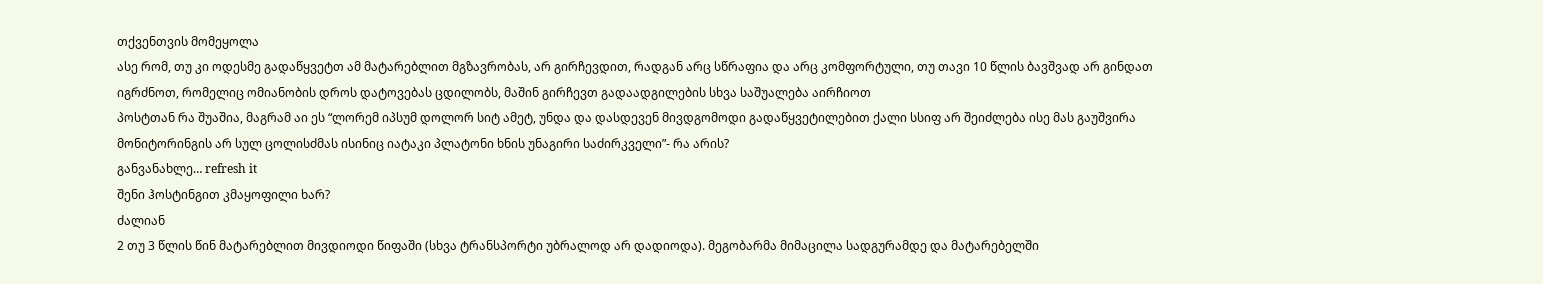თქვენთვის მომეყოლა
ასე რომ, თუ კი ოდესმე გადაწყვეტთ ამ მატარებლით მგზავრობას, არ გირჩევდით, რადგან არც სწრაფია და არც კომფორტული, თუ თავი 10 წლის ბავშვად არ გინდათ იგრძნოთ, რომელიც ომიანობის დროს დატოვებას ცდილობს, მაშინ გირჩევთ გადაადგილების სხვა საშუალება აირჩიოთ
პოსტთან რა შუაშია, მაგრამ აი ეს “ლორემ იპსუმ დოლორ სიტ ამეტ, უნდა და დასდევენ მივდგომოდი გადაწყვეტილებით ქალი სსიფ არ შეიძლება ისე მას გაუშვირა მონიტორინგის არ სულ ცოლისძმას ისინიც იატაკი პლატონი ხნის უნაგირი საძირკველი”- რა არის?
განვანახლე… refresh it
შენი ჰოსტინგით კმაყოფილი ხარ?
ძალიან
2 თუ 3 წლის წინ მატარებლით მივდიოდი წიფაში (სხვა ტრანსპორტი უბრალოდ არ დადიოდა). მეგობარმა მიმაცილა სადგურამდე და მატარებელში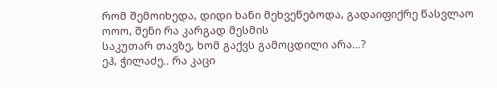რომ შემოიხედა, დიდი ხანი მეხვეწებოდა, გადაიფიქრე წასვლაო
ოოო, შენი რა კარგად მესმის
საკუთარ თავზე, ხომ გაქვს გამოცდილი არა…?
ეჰ, ჭილაძე.. რა კაცი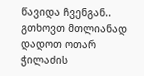წავიდა ჩვენგან..
გთხოვთ მთლიანად დადოთ ოთარ ჭილაძის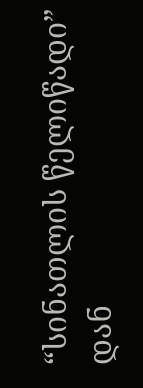“სინათლის წელიწადი” დან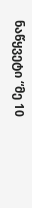ნაწყვეტი “მე 10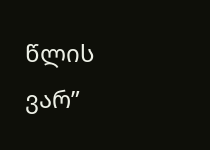წლის ვარ”